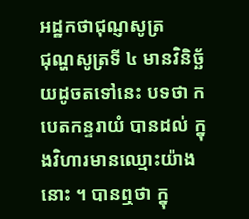អដ្ឋកថាជុណ្ញសូត្រ
ជុណ្ហសូត្រទី ៤ មានវិនិច្ឆ័យដូចតទៅនេះ បទថា កបេតកន្ទរាយំ បានដល់ ក្នុងវិហារមានឈ្មោះយ៉ាង នោះ ។ បានឮថា ក្នុ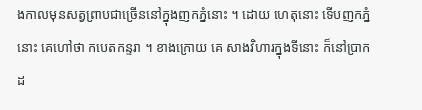ងកាលមុនសត្វព្រាបជាច្រើននៅក្នុងញកភ្នំនោះ ។ ដោយ ហេតុនោះ ទើបញកភ្នំនោះ គេហៅថា កបេតកន្ទរា ។ ខាងក្រោយ គេ សាងវិហារក្នុងទីនោះ ក៏នៅប្រាកដ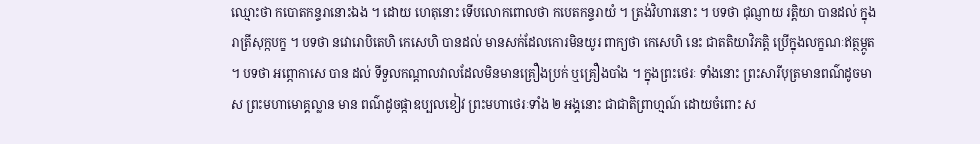ឈ្មោះថា កបោតកន្ទរានោះឯង ។ ដោយ ហេតុនោះ ទើបលោកពោលថា កបេតកន្ទរាយំ ។ ត្រង់វិហារនោះ ។ បទថា ជុណ្ញាយ រត្តិយា បានដល់ ក្នុងរាត្រីសុក្កបក្ខ ។ បទថា នវោរោបិតេហិ កេសេហិ បានដល់ មានសក់ដែលកោរមិនយូរ ពាក្យថា កេសេហិ នេះ ជាតតិយាវិភត្តិ ប្រើក្នុងលក្ខណៈឥត្ថម្ភូត ។ បទថា អព្ភោកាសេ បាន ដល់ ទីទួលកណ្តាលវាលដែលមិនមានគ្រឿងប្រក់ ឬគ្រឿងបាំង ។ ក្នុងព្រះថេរៈ ទាំងនោះ ព្រះសារីបុត្រមានពណ៌ដូចមាស ព្រះមហាមោគ្គល្លាន មាន ពណ៌ដូចផ្កាឧប្បលខៀវ ព្រះមហាថេរៈទាំង ២ អង្គនោះ ជាជាតិព្រាហ្មណ៍ ដោយចំពោះ ស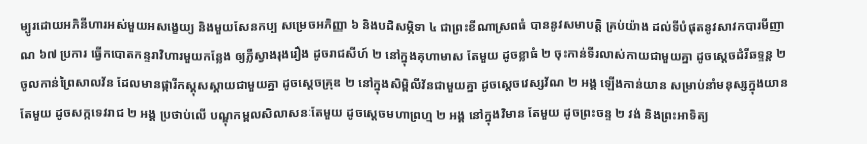ម្បូរដោយអភិនីហារអស់មួយអសង្ខេយ្យ និងមួយសែនកប្ប សម្រេចអភិញ្ញា ៦ និងបដិសម្ភិទា ៤ ជាព្រះខីណាស្រពធំ បាននូវសមាបត្តិ គ្រប់យ៉ាង ដល់ទីបំផុតនូវសាវកបារមីញាណ ៦៧ ប្រការ ធ្វើកបោតកន្ទរាវិហារមួយកន្លែង ឲ្យភ្លឺស្វាងរុងរឿង ដូចរាជសីហ៍ ២ នៅក្នុងគុហាមាស តែមួយ ដូចខ្លាធំ ២ ចុះកាន់ទីរលាស់កាយជាមួយគ្នា ដូចស្តេចដំរីឆទ្ទន្ត ២ ចូលកាន់ព្រៃសាលវ័ន ដែលមានផ្ការីកស្គុសស្គាយជាមួយគ្នា ដូចស្តេចគ្រុឌ ២ នៅក្នុងសិម្ពិលីវ័នជាមួយគ្នា ដូចស្តេចវេស្សវ័ណ ២ អង្គ ឡើងកាន់យាន សម្រាប់នាំមនុស្សក្នុងយានតែមួយ ដូចសក្កទេវរាជ ២ អង្គ ប្រថាប់លើ បណ្ឌុកម្ពលសិលាសនៈតែមួយ ដូចស្តេចមហាព្រហ្ម ២ អង្គ នៅក្នុងវិមាន តែមួយ ដូចព្រះចន្ទ ២ វង់ និងព្រះអាទិត្យ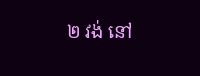២ វង់ នៅ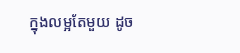ក្នុងលម្អតែមួយ ដូច